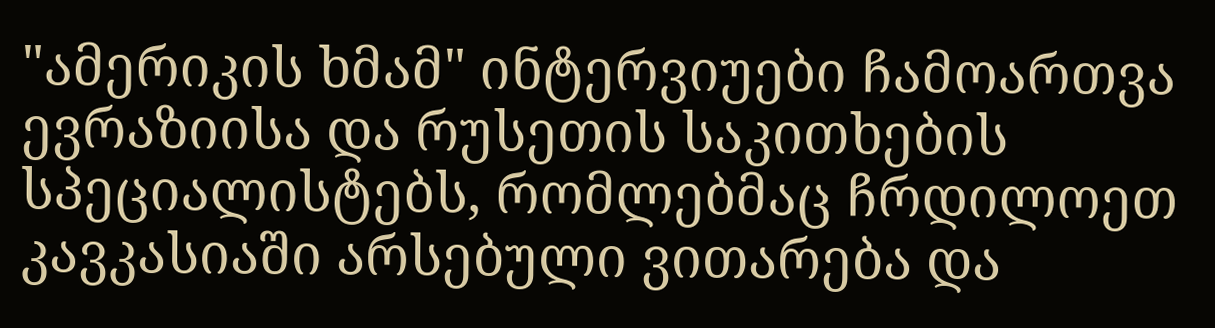"ამერიკის ხმამ" ინტერვიუები ჩამოართვა ევრაზიისა და რუსეთის საკითხების სპეციალისტებს, რომლებმაც ჩრდილოეთ კავკასიაში არსებული ვითარება და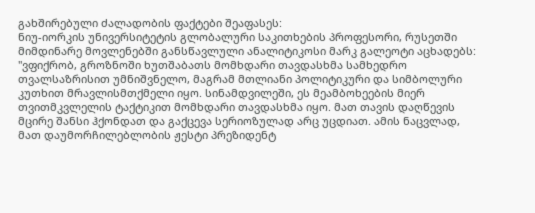გახშირებული ძალადობის ფაქტები შეაფასეს:
ნიუ-იორკის უნივერსიტეტის გლობალური საკითხების პროფესორი, რუსეთში მიმდინარე მოვლენებში განსწავლული ანალიტიკოსი მარკ გალეოტი აცხადებს:
"ვფიქრობ, გროზნოში ხუთშაბათს მომხდარი თავდასხმა სამხედრო თვალსაზრისით უმნიშვნელო, მაგრამ მთლიანი პოლიტიკური და სიმბოლური კუთხით მრავლისმთქმელი იყო. სინამდვილეში, ეს მეამბოხეების მიერ თვითმკვლელის ტაქტიკით მომხდარი თავდასხმა იყო. მათ თავის დაღწევის მცირე შანსი ჰქონდათ და გაქცევა სერიოზულად არც უცდიათ. ამის ნაცვლად, მათ დაუმორჩილებლობის ჟესტი პრეზიდენტ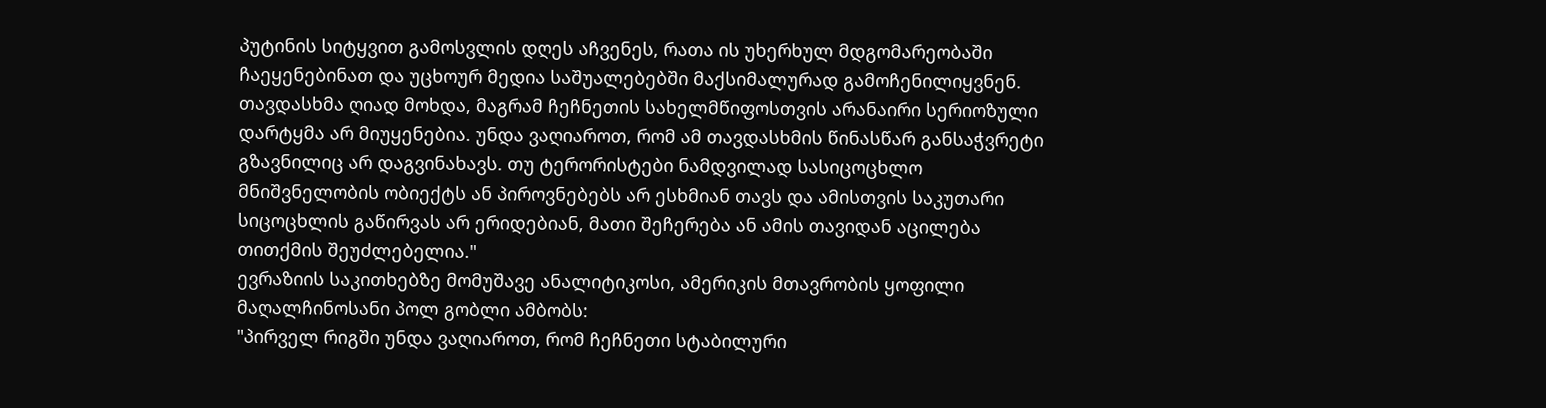პუტინის სიტყვით გამოსვლის დღეს აჩვენეს, რათა ის უხერხულ მდგომარეობაში ჩაეყენებინათ და უცხოურ მედია საშუალებებში მაქსიმალურად გამოჩენილიყვნენ.
თავდასხმა ღიად მოხდა, მაგრამ ჩეჩნეთის სახელმწიფოსთვის არანაირი სერიოზული დარტყმა არ მიუყენებია. უნდა ვაღიაროთ, რომ ამ თავდასხმის წინასწარ განსაჭვრეტი გზავნილიც არ დაგვინახავს. თუ ტერორისტები ნამდვილად სასიცოცხლო მნიშვნელობის ობიექტს ან პიროვნებებს არ ესხმიან თავს და ამისთვის საკუთარი სიცოცხლის გაწირვას არ ერიდებიან, მათი შეჩერება ან ამის თავიდან აცილება თითქმის შეუძლებელია."
ევრაზიის საკითხებზე მომუშავე ანალიტიკოსი, ამერიკის მთავრობის ყოფილი მაღალჩინოსანი პოლ გობლი ამბობს:
"პირველ რიგში უნდა ვაღიაროთ, რომ ჩეჩნეთი სტაბილური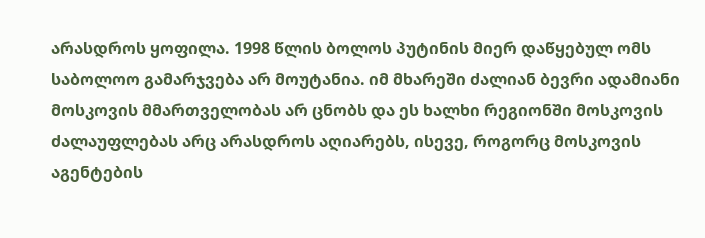არასდროს ყოფილა. 1998 წლის ბოლოს პუტინის მიერ დაწყებულ ომს საბოლოო გამარჯვება არ მოუტანია. იმ მხარეში ძალიან ბევრი ადამიანი მოსკოვის მმართველობას არ ცნობს და ეს ხალხი რეგიონში მოსკოვის ძალაუფლებას არც არასდროს აღიარებს, ისევე, როგორც მოსკოვის აგენტების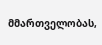მმართველობას,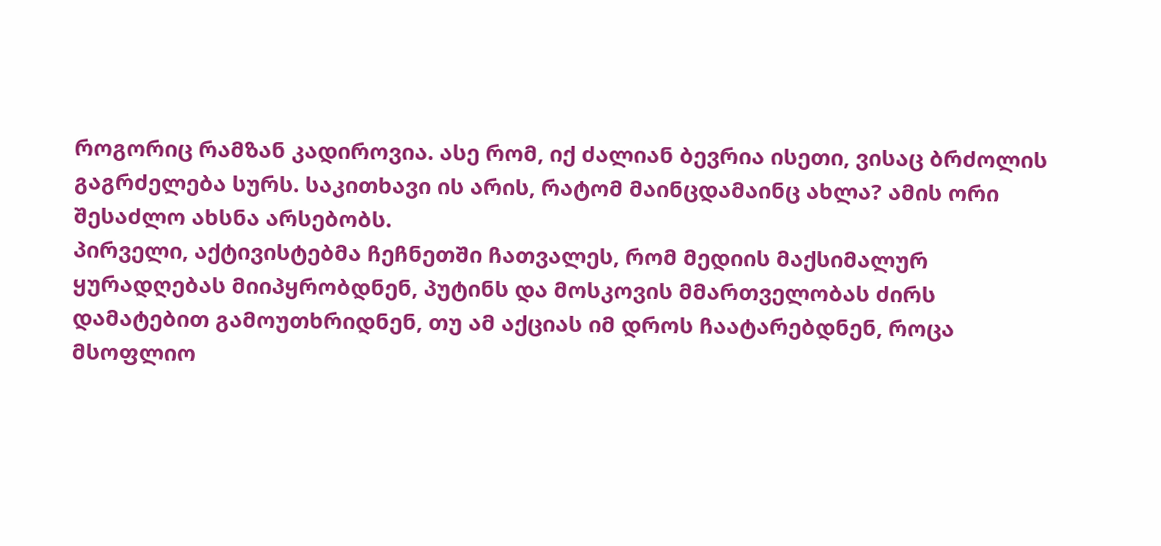როგორიც რამზან კადიროვია. ასე რომ, იქ ძალიან ბევრია ისეთი, ვისაც ბრძოლის გაგრძელება სურს. საკითხავი ის არის, რატომ მაინცდამაინც ახლა? ამის ორი შესაძლო ახსნა არსებობს.
პირველი, აქტივისტებმა ჩეჩნეთში ჩათვალეს, რომ მედიის მაქსიმალურ ყურადღებას მიიპყრობდნენ, პუტინს და მოსკოვის მმართველობას ძირს დამატებით გამოუთხრიდნენ, თუ ამ აქციას იმ დროს ჩაატარებდნენ, როცა მსოფლიო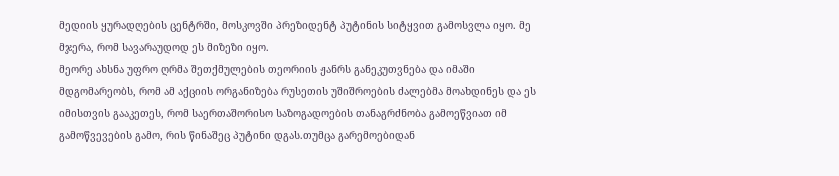მედიის ყურადღების ცენტრში, მოსკოვში პრეზიდენტ პუტინის სიტყვით გამოსვლა იყო. მე მჯერა, რომ სავარაუდოდ ეს მიზეზი იყო.
მეორე ახსნა უფრო ღრმა შეთქმულების თეორიის ჟანრს განეკუთვნება და იმაში მდგომარეობს, რომ ამ აქციის ორგანიზება რუსეთის უშიშროების ძალებმა მოახდინეს და ეს იმისთვის გააკეთეს, რომ საერთაშორისო საზოგადოების თანაგრძნობა გამოეწვიათ იმ გამოწვევების გამო, რის წინაშეც პუტინი დგას.თუმცა გარემოებიდან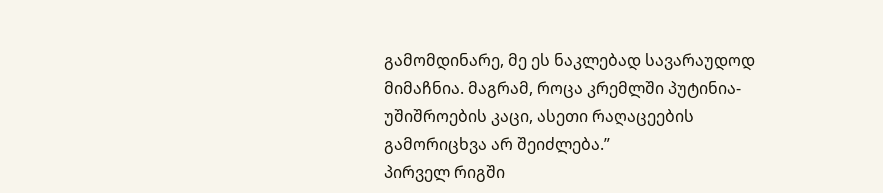გამომდინარე, მე ეს ნაკლებად სავარაუდოდ მიმაჩნია. მაგრამ, როცა კრემლში პუტინია-უშიშროების კაცი, ასეთი რაღაცეების გამორიცხვა არ შეიძლება.”
პირველ რიგში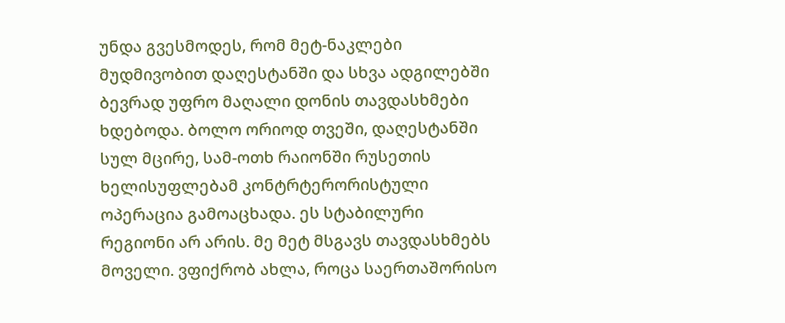უნდა გვესმოდეს, რომ მეტ-ნაკლები მუდმივობით დაღესტანში და სხვა ადგილებში ბევრად უფრო მაღალი დონის თავდასხმები ხდებოდა. ბოლო ორიოდ თვეში, დაღესტანში სულ მცირე, სამ-ოთხ რაიონში რუსეთის ხელისუფლებამ კონტრტერორისტული ოპერაცია გამოაცხადა. ეს სტაბილური რეგიონი არ არის. მე მეტ მსგავს თავდასხმებს მოველი. ვფიქრობ ახლა, როცა საერთაშორისო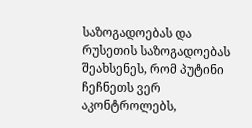საზოგადოებას და რუსეთის საზოგადოებას შეახსენეს, რომ პუტინი ჩეჩნეთს ვერ აკონტროლებს,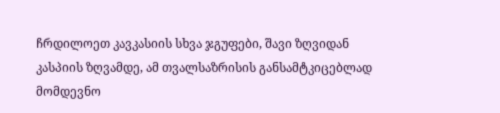ჩრდილოეთ კავკასიის სხვა ჯგუფები, შავი ზღვიდან კასპიის ზღვამდე, ამ თვალსაზრისის განსამტკიცებლად მომდევნო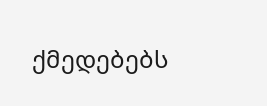ქმედებებს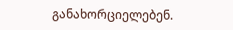განახორციელებენ.